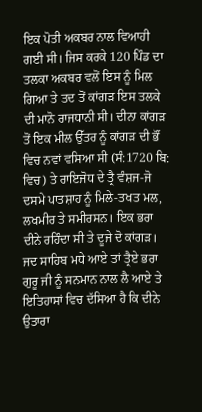ਇਕ ਪੋਤੀ ਅਕਬਰ ਨਾਲ ਵਿਆਹੀ ਗਈ ਸੀ। ਜਿਸ ਕਰਕੇ 120 ਪਿੰਡ ਦਾ ਤਲਕਾ ਅਕਬਰ ਵਲੋਂ ਇਸ ਨੂੰ ਮਿਲ ਗਿਆ ਤੇ ਤਦ ਤੋਂ ਕਾਂਗੜ ਇਸ ਤਲਕੇ ਦੀ ਮਾਨੋ ਰਾਜਧਾਨੀ ਸੀ। ਦੀਨਾ ਕਾਂਗੜ ਤੋਂ ਇਕ ਮੀਲ ਉੱਤਰ ਨੂੰ ਕਾਂਗੜ ਦੀ ਭੌਂ ਵਿਚ ਨਵਾਂ ਵਸਿਆ ਸੀ (ਸੰ:1720 ਬਿ: ਵਿਚ) ਤੇ ਰਾਇਜੋਧ ਦੇ ਤ੍ਰੈ ਵੰਸ਼ਜ-ਜੋ ਦਸਮੇ ਪਾਤਸ਼ਾਹ ਨੂੰ ਮਿਲੇ-ਤਖਤ ਮਲ, ਲਖਮੀਰ ਤੇ ਸਮੀਰਸਨ। ਇਕ ਭਰਾ ਦੀਨੇ ਰਹਿੰਦਾ ਸੀ ਤੇ ਦੂਜੇ ਦੋ ਕਾਂਗੜ। ਜਦ ਸਾਹਿਬ ਮਧੇ ਆਏ ਤਾਂ ਤ੍ਰੈਏ ਭਰਾ ਗੁਰੂ ਜੀ ਨੂੰ ਸਨਮਾਨ ਨਾਲ ਲੈ ਆਏ ਤੇ ਇਤਿਹਾਸਾਂ ਵਿਚ ਦੱਸਿਆ ਹੈ ਕਿ ਦੀਨੇ ਉਤਾਰਾ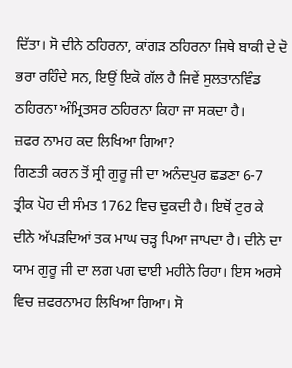ਦਿੱਤਾ। ਸੋ ਦੀਨੇ ਠਹਿਰਨਾ, ਕਾਂਗੜ ਠਹਿਰਨਾ ਜਿਥੇ ਬਾਕੀ ਦੇ ਦੋ ਭਰਾ ਰਹਿੰਦੇ ਸਨ, ਇਉਂ ਇਕੋ ਗੱਲ ਹੈ ਜਿਵੇਂ ਸੁਲਤਾਨਵਿੰਡ ਠਹਿਰਨਾ ਅੰਮ੍ਰਿਤਸਰ ਠਹਿਰਨਾ ਕਿਹਾ ਜਾ ਸਕਦਾ ਹੈ।
ਜ਼ਫਰ ਨਾਮਹ ਕਦ ਲਿਖਿਆ ਗਿਆ?
ਗਿਣਤੀ ਕਰਨ ਤੋਂ ਸ੍ਰੀ ਗੁਰੂ ਜੀ ਦਾ ਅਨੰਦਪੁਰ ਛਡਣਾ 6-7 ਤ੍ਰੀਕ ਪੋਹ ਦੀ ਸੰਮਤ 1762 ਵਿਚ ਢੁਕਦੀ ਹੈ। ਇਥੋਂ ਟੁਰ ਕੇ ਦੀਨੇ ਅੱਪੜਦਿਆਂ ਤਕ ਮਾਘ ਚੜ੍ਹ ਪਿਆ ਜਾਪਦਾ ਹੈ। ਦੀਨੇ ਦਾ ਯਾਮ ਗੁਰੂ ਜੀ ਦਾ ਲਗ ਪਗ ਢਾਈ ਮਹੀਨੇ ਰਿਹਾ। ਇਸ ਅਰਸੇ ਵਿਚ ਜ਼ਫਰਨਾਮਹ ਲਿਖਿਆ ਗਿਆ। ਸੋ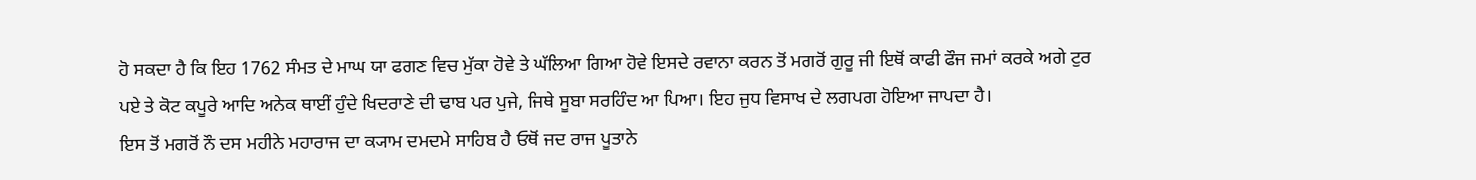ਹੋ ਸਕਦਾ ਹੈ ਕਿ ਇਹ 1762 ਸੰਮਤ ਦੇ ਮਾਘ ਯਾ ਫਗਣ ਵਿਚ ਮੁੱਕਾ ਹੋਵੇ ਤੇ ਘੱਲਿਆ ਗਿਆ ਹੋਵੇ ਇਸਦੇ ਰਵਾਨਾ ਕਰਨ ਤੋਂ ਮਗਰੋਂ ਗੁਰੂ ਜੀ ਇਥੋਂ ਕਾਫੀ ਫੌਜ ਜਮਾਂ ਕਰਕੇ ਅਗੇ ਟੁਰ ਪਏ ਤੇ ਕੋਟ ਕਪੂਰੇ ਆਦਿ ਅਨੇਕ ਥਾਈਂ ਹੁੰਦੇ ਖਿਦਰਾਣੇ ਦੀ ਢਾਬ ਪਰ ਪੁਜੇ, ਜਿਥੇ ਸੂਬਾ ਸਰਹਿੰਦ ਆ ਪਿਆ। ਇਹ ਜੁਧ ਵਿਸਾਖ ਦੇ ਲਗਪਗ ਹੋਇਆ ਜਾਪਦਾ ਹੈ।
ਇਸ ਤੋਂ ਮਗਰੋਂ ਨੌ ਦਸ ਮਹੀਨੇ ਮਹਾਰਾਜ ਦਾ ਕ੍ਯਾਮ ਦਮਦਮੇ ਸਾਹਿਬ ਹੈ ਓਥੋਂ ਜਦ ਰਾਜ ਪੂਤਾਨੇ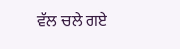ਵੱਲ ਚਲੇ ਗਏ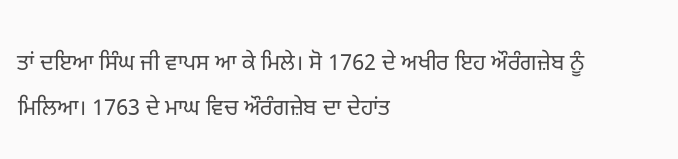ਤਾਂ ਦਇਆ ਸਿੰਘ ਜੀ ਵਾਪਸ ਆ ਕੇ ਮਿਲੇ। ਸੋ 1762 ਦੇ ਅਖੀਰ ਇਹ ਔਰੰਗਜ਼ੇਬ ਨੂੰ ਮਿਲਿਆ। 1763 ਦੇ ਮਾਘ ਵਿਚ ਔਰੰਗਜ਼ੇਬ ਦਾ ਦੇਹਾਂਤ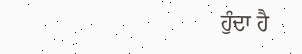ਹੁੰਦਾ ਹੈ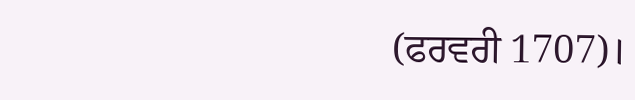(ਫਰਵਰੀ 1707)।